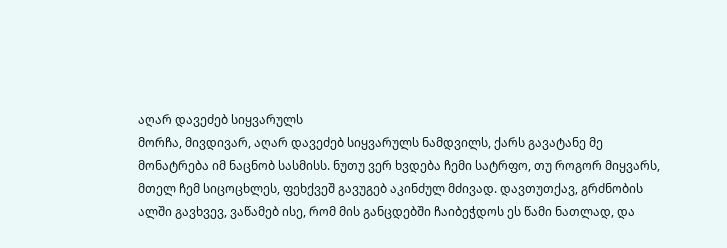აღარ დავეძებ სიყვარულს
მორჩა, მივდივარ, აღარ დავეძებ სიყვარულს ნამდვილს, ქარს გავატანე მე მონატრება იმ ნაცნობ სასმისს. ნუთუ ვერ ხვდება ჩემი სატრფო, თუ როგორ მიყვარს, მთელ ჩემ სიცოცხლეს, ფეხქვეშ გავუგებ აკინძულ მძივად. დავთუთქავ, გრძნობის ალში გავხვევ, ვაწამებ ისე, რომ მის განცდებში ჩაიბეჭდოს ეს წამი ნათლად, და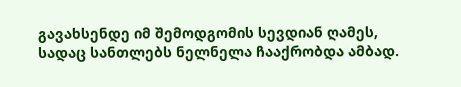გავახსენდე იმ შემოდგომის სევდიან ღამეს, სადაც სანთლებს ნელნელა ჩააქრობდა ამბად.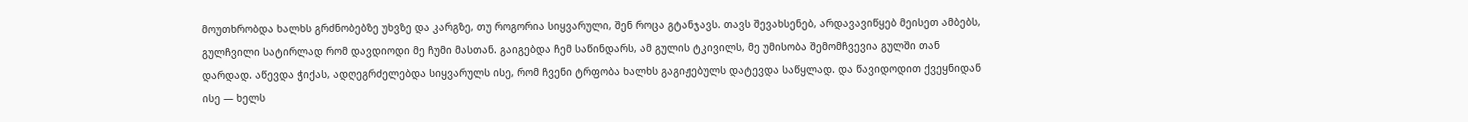მოუთხრობდა ხალხს გრძნობებზე უხვზე და კარგზე, თუ როგორია სიყვარული, შენ როცა გტანჯავს. თავს შევახსენებ, არდავავიწყებ მეისეთ ამბებს, გულჩვილი სატირლად რომ დავდიოდი მე ჩუმი მასთან. გაიგებდა ჩემ საწინდარს, ამ გულის ტკივილს, მე უმისობა შემომჩვევია გულში თან დარდად. აწევდა ჭიქას, ადღეგრძელებდა სიყვარულს ისე, რომ ჩვენი ტრფობა ხალხს გაგიჟებულს დატევდა საწყლად. და წავიდოდით ქვეყნიდან ისე — ხელს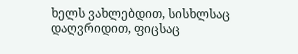ხელს ვახლებდით, სისხლსაც დაღვრიდით, ფიცსაც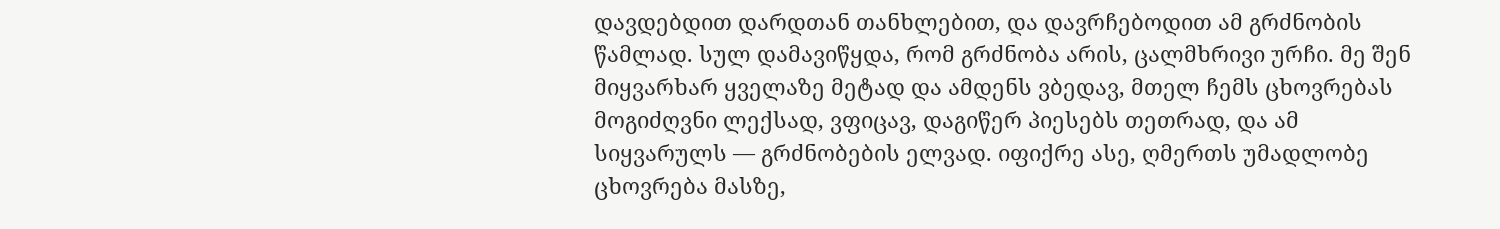დავდებდით დარდთან თანხლებით, და დავრჩებოდით ამ გრძნობის წამლად. სულ დამავიწყდა, რომ გრძნობა არის, ცალმხრივი ურჩი. მე შენ მიყვარხარ ყველაზე მეტად და ამდენს ვბედავ, მთელ ჩემს ცხოვრებას მოგიძღვნი ლექსად, ვფიცავ, დაგიწერ პიესებს თეთრად, და ამ სიყვარულს — გრძნობების ელვად. იფიქრე ასე, ღმერთს უმადლობე ცხოვრება მასზე,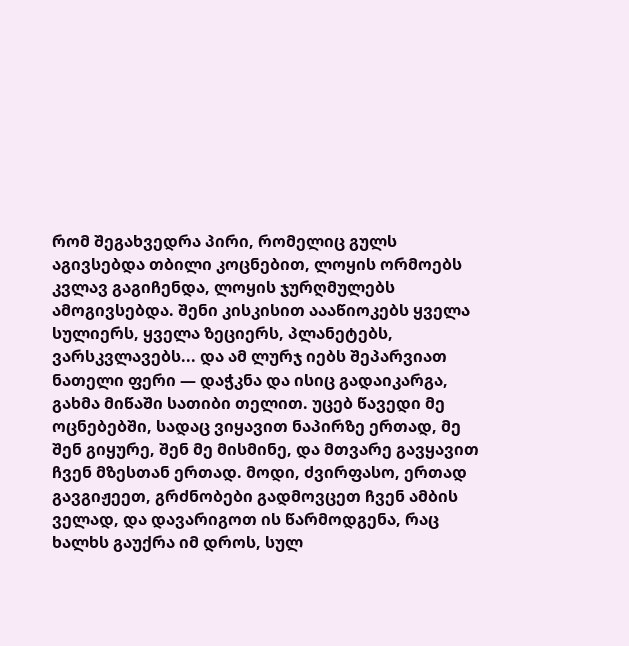რომ შეგახვედრა პირი, რომელიც გულს აგივსებდა თბილი კოცნებით, ლოყის ორმოებს კვლავ გაგიჩენდა, ლოყის ჯურღმულებს ამოგივსებდა. შენი კისკისით აააწიოკებს ყველა სულიერს, ყველა ზეციერს, პლანეტებს, ვარსკვლავებს... და ამ ლურჯ იებს შეპარვიათ ნათელი ფერი — დაჭკნა და ისიც გადაიკარგა, გახმა მიწაში სათიბი თელით. უცებ წავედი მე ოცნებებში, სადაც ვიყავით ნაპირზე ერთად, მე შენ გიყურე, შენ მე მისმინე, და მთვარე გავყავით ჩვენ მზესთან ერთად. მოდი, ძვირფასო, ერთად გავგიჟეეთ, გრძნობები გადმოვცეთ ჩვენ ამბის ველად, და დავარიგოთ ის წარმოდგენა, რაც ხალხს გაუქრა იმ დროს, სულ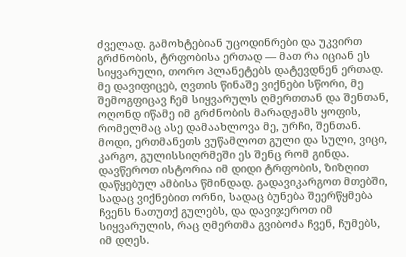ძველად. გამოხტებიან უცოდინრები და უკვირთ გრძნობის, ტრფობისა ერთად — მათ რა იციან ეს სიყვარული, თორო პლანეტებს დატევდნენ ერთად. მე დავიფიცებ, ღვთის წინაშე ვიქნები სწორი, მე შემოგფიცავ ჩემ სიყვარულს ღმერთთან და შენთან, ოღონდ იწამე იმ გრძნობის მარადჟამს ყოფის, რომელმაც ასე დამაახლოვა მე, ურჩი, შენთან. მოდი, ერთმანეთს ვუწამლოთ გული და სული, ვიცი, კარგო, გულისსიღრმეში ეს შენც რომ გინდა. დავწეროთ ისტორია იმ დიდი ტრფობის, ზიზღით დაწყებულ ამბისა წმინდად. გადავიკარგოთ მთებში, სადაც ვიქნებით ორნი, სადაც ბუნება შეერწყმება ჩვენს ნათუთქ გულებს, და დავიჯეროთ იმ სიყვარულის, რაც ღმერთმა გვიბოძა ჩვენ, ჩუმებს, იმ დღეს.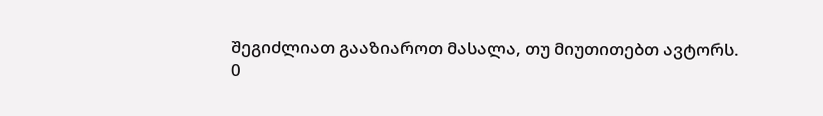შეგიძლიათ გააზიაროთ მასალა, თუ მიუთითებთ ავტორს.
0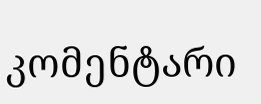კომენტარი